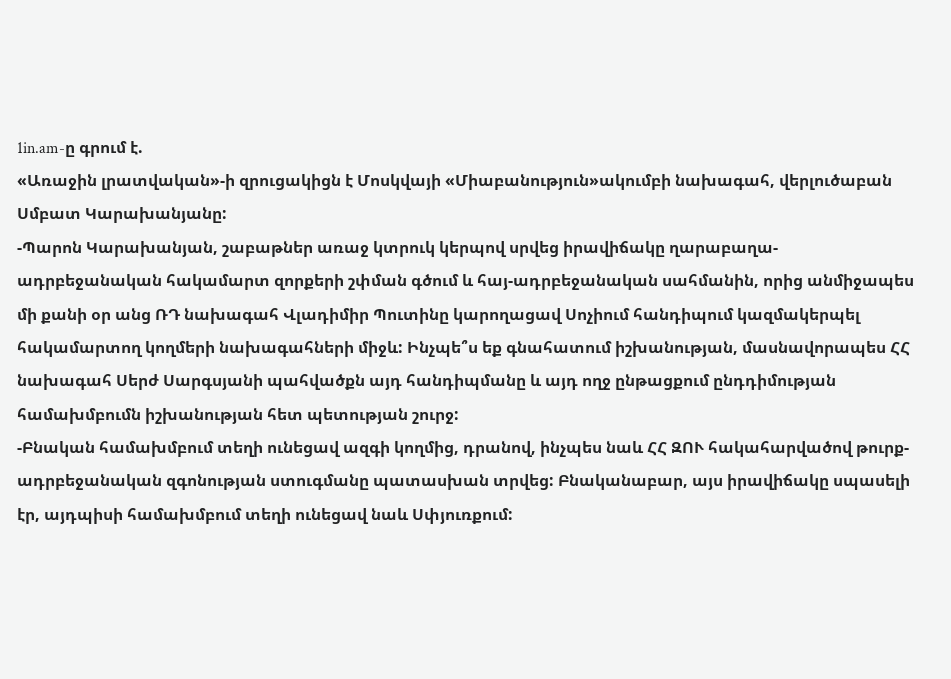1in.am-ը գրում է.
«Առաջին լրատվական»-ի զրուցակիցն է Մոսկվայի «Միաբանություն»ակումբի նախագահ, վերլուծաբան Սմբատ Կարախանյանը:
-Պարոն Կարախանյան, շաբաթներ առաջ կտրուկ կերպով սրվեց իրավիճակը ղարաբաղա-ադրբեջանական հակամարտ զորքերի շփման գծում և հայ-ադրբեջանական սահմանին, որից անմիջապես մի քանի օր անց ՌԴ նախագահ Վլադիմիր Պուտինը կարողացավ Սոչիում հանդիպում կազմակերպել հակամարտող կողմերի նախագահների միջև: Ինչպե՞ս եք գնահատում իշխանության, մասնավորապես ՀՀ նախագահ Սերժ Սարգսյանի պահվածքն այդ հանդիպմանը և այդ ողջ ընթացքում ընդդիմության համախմբումն իշխանության հետ պետության շուրջ:
-Բնական համախմբում տեղի ունեցավ ազգի կողմից, դրանով, ինչպես նաև ՀՀ ԶՈՒ հակահարվածով թուրք-ադրբեջանական զգոնության ստուգմանը պատասխան տրվեց: Բնականաբար, այս իրավիճակը սպասելի էր, այդպիսի համախմբում տեղի ունեցավ նաև Սփյուռքում: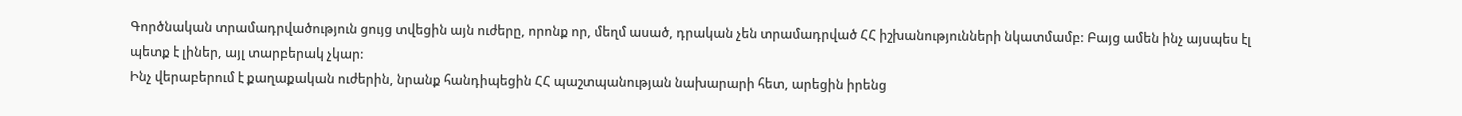Գործնական տրամադրվածություն ցույց տվեցին այն ուժերը, որոնք որ, մեղմ ասած, դրական չեն տրամադրված ՀՀ իշխանությունների նկատմամբ: Բայց ամեն ինչ այսպես էլ պետք է լիներ, այլ տարբերակ չկար:
Ինչ վերաբերում է քաղաքական ուժերին, նրանք հանդիպեցին ՀՀ պաշտպանության նախարարի հետ, արեցին իրենց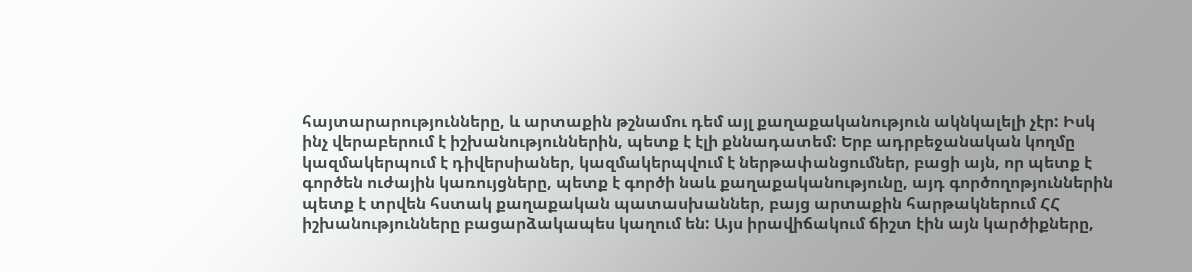հայտարարությունները, և արտաքին թշնամու դեմ այլ քաղաքականություն ակնկալելի չէր: Իսկ ինչ վերաբերում է իշխանություններին, պետք է էլի քննադատեմ: Երբ ադրբեջանական կողմը կազմակերպում է դիվերսիաներ, կազմակերպվում է ներթափանցումներ, բացի այն, որ պետք է գործեն ուժային կառույցները, պետք է գործի նաև քաղաքականությունը, այդ գործողոթյուններին պետք է տրվեն հստակ քաղաքական պատասխաններ, բայց արտաքին հարթակներում ՀՀ իշխանությունները բացարձակապես կաղում են: Այս իրավիճակում ճիշտ էին այն կարծիքները,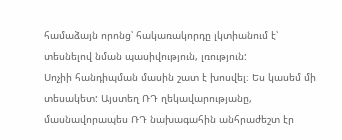համաձայն որոնց՝ հակառակորդը լկտիանում է՝ տեսնելով նման պասիվություն, լռություն:
Սոչիի հանդիպման մասին շատ է խոսվել։ Ես կասեմ մի տեսակետ: Այստեղ ՌԴ ղեկավարությանը, մասնավորապես ՌԴ նախագահին անհրաժեշտ էր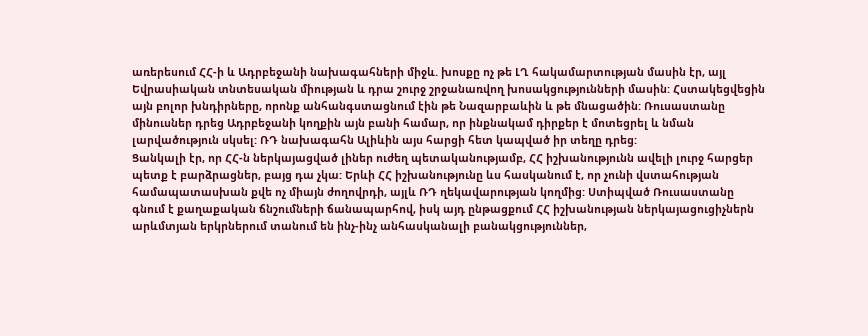առերեսում ՀՀ-ի և Ադրբեջանի նախագահների միջև. խոսքը ոչ թե ԼՂ հակամարտության մասին էր, այլ Եվրասիական տնտեսական միության և դրա շուրջ շրջանառվող խոսակցությունների մասին: Հստակեցվեցին այն բոլոր խնդիրները, որոնք անհանգստացնում էին թե Նազարբաևին և թե մնացածին: Ռուսաստանը մինուսներ դրեց Ադրբեջանի կողքին այն բանի համար, որ ինքնակամ դիրքեր է մոտեցրել և նման լարվածություն սկսել: ՌԴ նախագահն Ալիևին այս հարցի հետ կապված իր տեղը դրեց:
Ցանկալի էր, որ ՀՀ-ն ներկայացված լիներ ուժեղ պետականությամբ, ՀՀ իշխանությունն ավելի լուրջ հարցեր պետք է բարձրացներ, բայց դա չկա: Երևի ՀՀ իշխանությունը ևս հասկանում է, որ չունի վստահության համապատասխան քվե ոչ միայն ժողովրդի, այլև ՌԴ ղեկավարության կողմից: Ստիպված Ռուսաստանը գնում է քաղաքական ճնշումների ճանապարհով, իսկ այդ ընթացքում ՀՀ իշխանության ներկայացուցիչներն արևմտյան երկրներում տանում են ինչ-ինչ անհասկանալի բանակցություններ,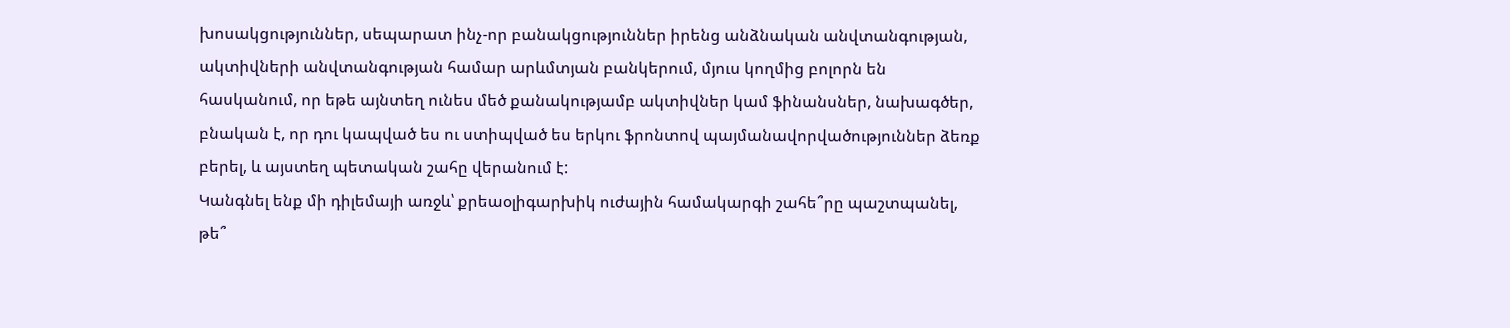խոսակցություններ, սեպարատ ինչ-որ բանակցություններ իրենց անձնական անվտանգության, ակտիվների անվտանգության համար արևմտյան բանկերում, մյուս կողմից բոլորն են հասկանում, որ եթե այնտեղ ունես մեծ քանակությամբ ակտիվներ կամ ֆինանսներ, նախագծեր, բնական է, որ դու կապված ես ու ստիպված ես երկու ֆրոնտով պայմանավորվածություններ ձեռք բերել, և այստեղ պետական շահը վերանում է:
Կանգնել ենք մի դիլեմայի առջև՝ քրեաօլիգարխիկ ուժային համակարգի շահե՞րը պաշտպանել, թե՞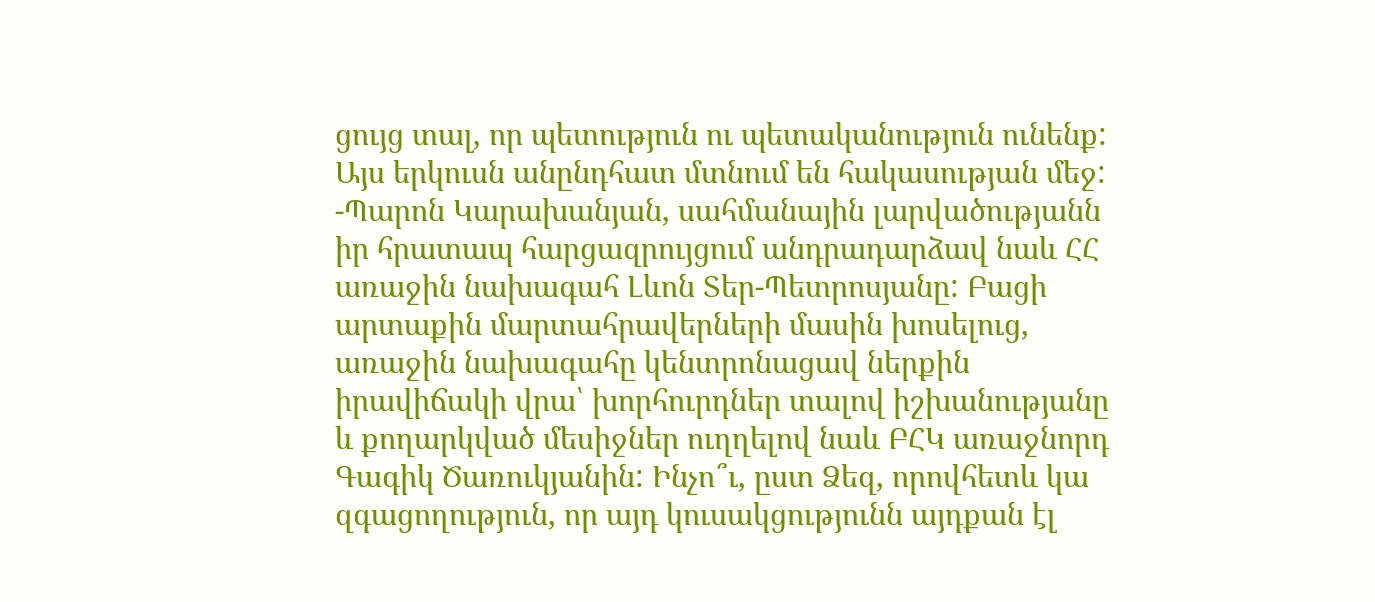ցույց տալ, որ պետություն ու պետականություն ունենք: Այս երկուսն անընդհատ մտնում են հակասության մեջ:
-Պարոն Կարախանյան, սահմանային լարվածությանն իր հրատապ հարցազրույցում անդրադարձավ նաև ՀՀ առաջին նախագահ Լևոն Տեր-Պետրոսյանը: Բացի արտաքին մարտահրավերների մասին խոսելուց, առաջին նախագահը կենտրոնացավ ներքին իրավիճակի վրա՝ խորհուրդներ տալով իշխանությանը և քողարկված մեսիջներ ուղղելով նաև ԲՀԿ առաջնորդ Գագիկ Ծառուկյանին: Ինչո՞ւ, ըստ Ձեզ, որովհետև կա զգացողություն, որ այդ կուսակցությունն այդքան էլ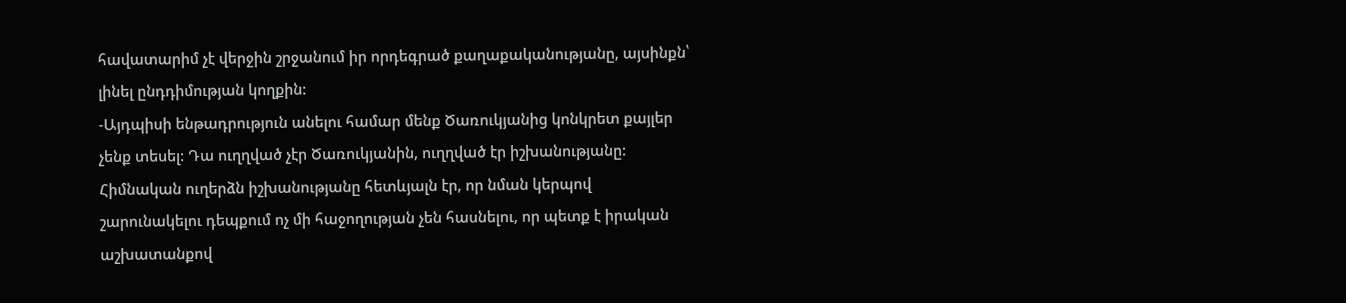հավատարիմ չէ վերջին շրջանում իր որդեգրած քաղաքականությանը, այսինքն՝ լինել ընդդիմության կողքին:
-Այդպիսի ենթադրություն անելու համար մենք Ծառուկյանից կոնկրետ քայլեր չենք տեսել: Դա ուղղված չէր Ծառուկյանին, ուղղված էր իշխանությանը: Հիմնական ուղերձն իշխանությանը հետևյալն էր, որ նման կերպով շարունակելու դեպքում ոչ մի հաջողության չեն հասնելու, որ պետք է իրական աշխատանքով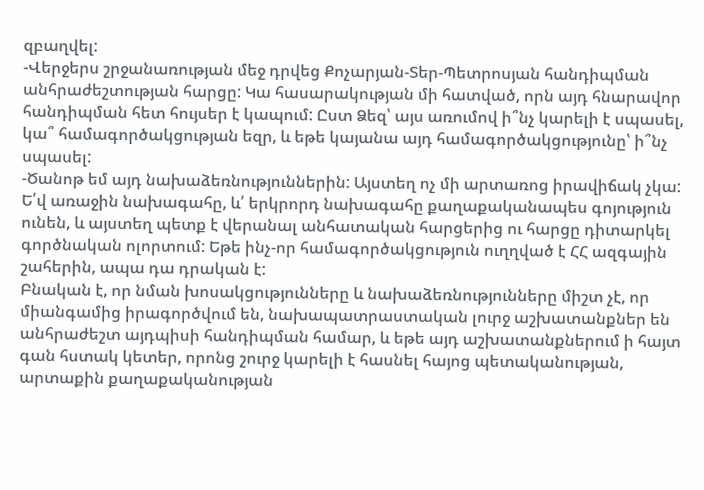զբաղվել:
-Վերջերս շրջանառության մեջ դրվեց Քոչարյան-Տեր-Պետրոսյան հանդիպման անհրաժեշտության հարցը: Կա հասարակության մի հատված, որն այդ հնարավոր հանդիպման հետ հույսեր է կապում: Ըստ Ձեզ՝ այս առումով ի՞նչ կարելի է սպասել, կա՞ համագործակցության եզր, և եթե կայանա այդ համագործակցությունը՝ ի՞նչ սպասել:
-Ծանոթ եմ այդ նախաձեռնություններին: Այստեղ ոչ մի արտառոց իրավիճակ չկա: Ե՛վ առաջին նախագահը, և՛ երկրորդ նախագահը քաղաքականապես գոյություն ունեն, և այստեղ պետք է վերանալ անհատական հարցերից ու հարցը դիտարկել գործնական ոլորտում: Եթե ինչ-որ համագործակցություն ուղղված է ՀՀ ազգային շահերին, ապա դա դրական է:
Բնական է, որ նման խոսակցությունները և նախաձեռնությունները միշտ չէ, որ միանգամից իրագործվում են, նախապատրաստական լուրջ աշխատանքներ են անհրաժեշտ այդպիսի հանդիպման համար, և եթե այդ աշխատանքներում ի հայտ գան հստակ կետեր, որոնց շուրջ կարելի է հասնել հայոց պետականության, արտաքին քաղաքականության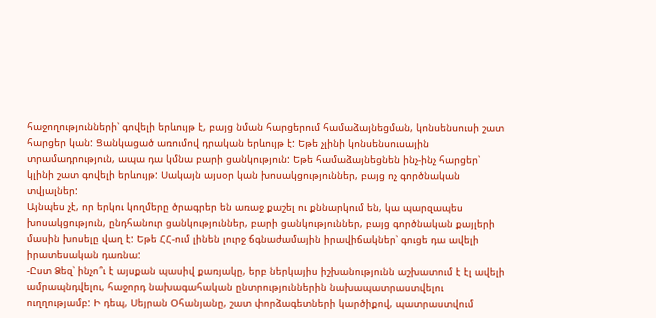հաջողությունների՝ գովելի երևույթ է, բայց նման հարցերում համաձայնեցման, կոնսենսուսի շատ հարցեր կան: Ցանկացած առումով դրական երևույթ է: Եթե չլինի կոնսենսուսային տրամադրություն, ապա դա կմնա բարի ցանկություն: Եթե համաձայնեցնեն ինչ-ինչ հարցեր՝ կլինի շատ գովելի երևույթ: Սակայն այսօր կան խոսակցություններ, բայց ոչ գործնական տվյալներ:
Այնպես չէ, որ երկու կողմերը ծրագրեր են առաջ քաշել ու քննարկում են, կա պարզապես խոսակցություն, ընդհանուր ցանկություններ, բարի ցանկություններ, բայց գործնական քայլերի մասին խոսելը վաղ է: Եթե ՀՀ-ում լինեն լուրջ ճգնաժամային իրավիճակներ՝ գուցե դա ավելի իրատեսական դառնա:
-Ըստ Ձեզ՝ ինչո՞ւ է այսքան պասիվ քառյակը, երբ ներկայիս իշխանությունն աշխատում է էլ ավելի ամրապնդվելու, հաջորդ նախագահական ընտրություններին նախապատրաստվելու ուղղությամբ: Ի դեպ, Սեյրան Օհանյանը, շատ փորձագետների կարծիքով, պատրաստվում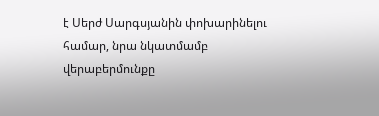է Սերժ Սարգսյանին փոխարինելու համար, նրա նկատմամբ վերաբերմունքը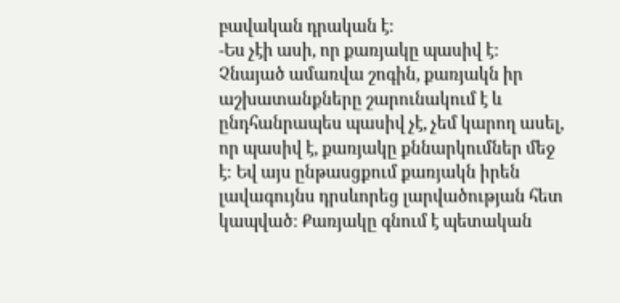բավական դրական է:
-Ես չէի ասի, որ քառյակը պասիվ է: Չնայած ամառվա շոգին, քառյակն իր աշխատանքները շարունակում է և ընդհանրապես պասիվ չէ, չեմ կարող ասել, որ պասիվ է, քառյակը քննարկումներ մեջ է։ Եվ այս ընթասցքում քառյակն իրեն լավագույնս դրսևորեց լարվածության հետ կապված: Քառյակը գնում է պետական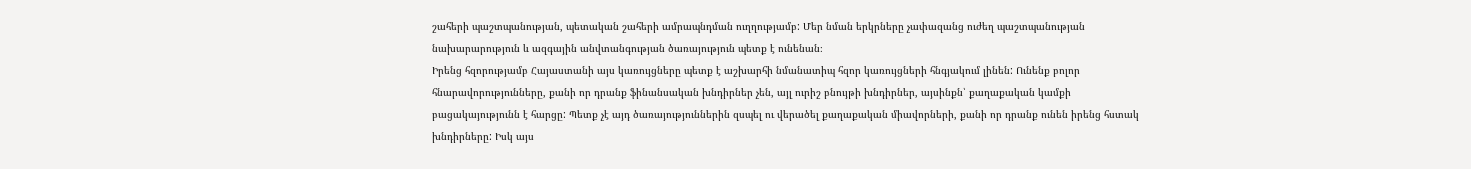շահերի պաշտպանության, պետական շահերի ամրապնդման ուղղությամբ: Մեր նման երկրները չափազանց ուժեղ պաշտպանության նախարարություն և ազգային անվտանգության ծառայություն պետք է ունենան։
Իրենց հզորությամբ Հայաստանի այս կառույցները պետք է աշխարհի նմանատիպ հզոր կառույցների հնգյակում լինեն: Ունենք բոլոր հնարավորությունները, քանի որ դրանք ֆինանսական խնդիրներ չեն, այլ ուրիշ բնույթի խնդիրներ, այսինքն՝ քաղաքական կամքի բացակայությունն է հարցը: Պետք չէ այդ ծառայություններին զսպել ու վերածել քաղաքական միավորների, քանի որ դրանք ունեն իրենց հստակ խնդիրները: Իսկ այս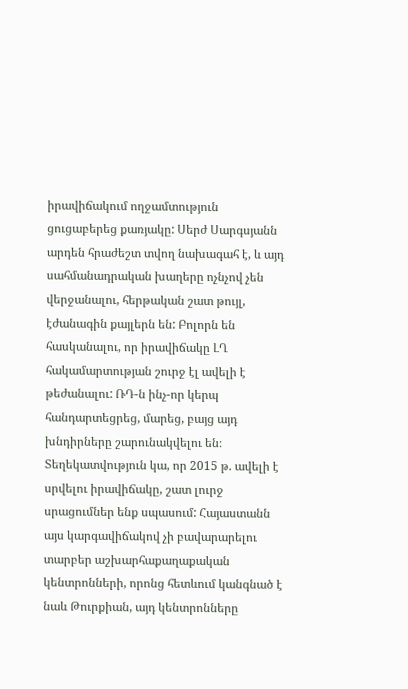իրավիճակում ողջամտություն ցուցաբերեց քառյակը: Սերժ Սարգսյանն արդեն հրաժեշտ տվող նախագահ է, և այդ սահմանադրական խաղերը ոչնչով չեն վերջանալու, հերթական շատ թույլ, էժանագին քայլերն են: Բոլորն են հասկանալու, որ իրավիճակը ԼՂ հակամարտության շուրջ էլ ավելի է թեժանալու: ՌԴ-ն ինչ-որ կերպ հանդարտեցրեց, մարեց, բայց այդ խնդիրները շարունակվելու են։
Տեղեկատվություն կա, որ 2015 թ. ավելի է սրվելու իրավիճակը, շատ լուրջ սրացումներ ենք սպասում: Հայաստանն այս կարգավիճակով չի բավարարելու տարբեր աշխարհաքաղաքական կենտրոնների, որոնց հետևում կանգնած է նաև Թուրքիան, այդ կենտրոնները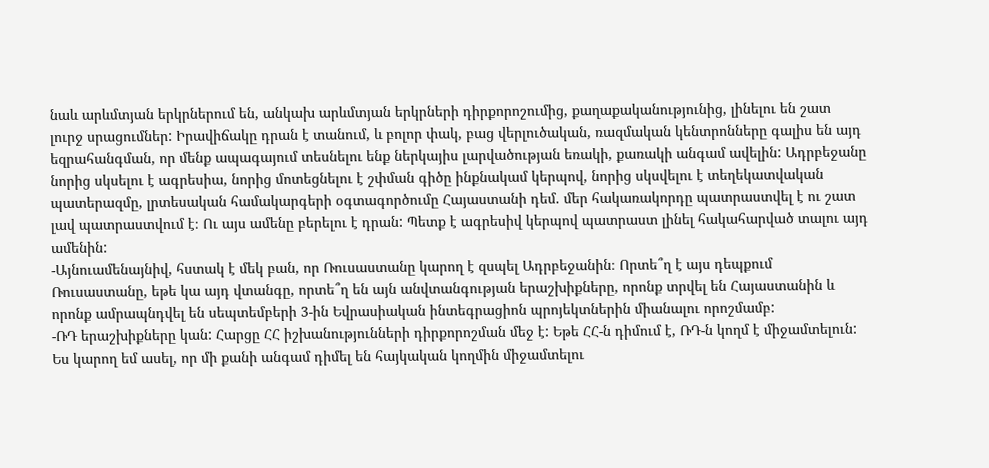նաև արևմտյան երկրներում են, անկախ արևմտյան երկրների դիրքորոշումից, քաղաքականությունից, լինելու են շատ լուրջ սրացումներ: Իրավիճակը դրան է տանում, և բոլոր փակ, բաց վերլուծական, ռազմական կենտրոնները գալիս են այդ եզրահանգման, որ մենք ապագայում տեսնելու ենք ներկայիս լարվածության եռակի, քառակի անգամ ավելին: Ադրբեջանը նորից սկսելու է ագրեսիա, նորից մոտեցնելու է շփման գիծը ինքնակամ կերպով, նորից սկսվելու է տեղեկատվական պատերազմը, լրտեսական համակարգերի օգտագործումը Հայաստանի դեմ. մեր հակառակորդը պատրաստվել է ու շատ լավ պատրաստվում է։ Ու այս ամենը բերելու է դրան: Պետք է ագրեսիվ կերպով պատրաստ լինել հակահարված տալու այդ ամենին:
-Այնուամենայնիվ, հստակ է մեկ բան, որ Ռուսաստանը կարող է զսպել Ադրբեջանին։ Որտե՞ղ է այս դեպքում Ռուսաստանը, եթե կա այդ վտանգը, որտե՞ղ են այն անվտանգության երաշխիքները, որոնք տրվել են Հայաստանին և որոնք ամրապնդվել են սեպտեմբերի 3-ին Եվրասիական ինտեգրացիոն պրոյեկտներին միանալու որոշմամբ:
-ՌԴ երաշխիքները կան: Հարցը ՀՀ իշխանությունների դիրքորոշման մեջ է: Եթե ՀՀ-ն դիմում է, ՌԴ-ն կողմ է միջամտելուն: Ես կարող եմ ասել, որ մի քանի անգամ դիմել են հայկական կողմին միջամտելու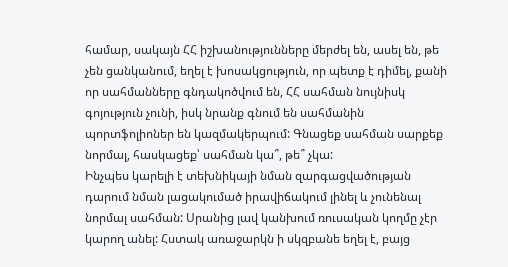համար, սակայն ՀՀ իշխանությունները մերժել են, ասել են, թե չեն ցանկանում, եղել է խոսակցություն, որ պետք է դիմել, քանի որ սահմանները գնդակոծվում են, ՀՀ սահման նույնիսկ գոյություն չունի, իսկ նրանք գնում են սահմանին պորտֆոլիոներ են կազմակերպում: Գնացեք սահման սարքեք նորմալ, հասկացեք՝ սահման կա՞, թե՞ չկա:
Ինչպես կարելի է տեխնիկայի նման զարգացվածության դարում նման լացակումած իրավիճակում լինել և չունենալ նորմալ սահման: Սրանից լավ կանխում ռուսական կողմը չէր կարող անել: Հստակ առաջարկն ի սկզբանե եղել է, բայց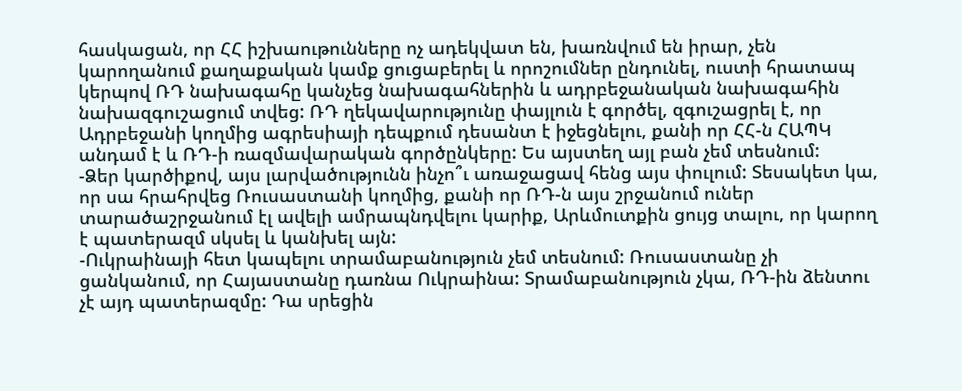հասկացան, որ ՀՀ իշխաութունները ոչ ադեկվատ են, խառնվում են իրար, չեն կարողանում քաղաքական կամք ցուցաբերել և որոշումներ ընդունել, ուստի հրատապ կերպով ՌԴ նախագահը կանչեց նախագահներին և ադրբեջանական նախագահին նախազգուշացում տվեց: ՌԴ ղեկավարությունը փայլուն է գործել, զգուշացրել է, որ Ադրբեջանի կողմից ագրեսիայի դեպքում դեսանտ է իջեցնելու, քանի որ ՀՀ-ն ՀԱՊԿ անդամ է և ՌԴ-ի ռազմավարական գործընկերը: Ես այստեղ այլ բան չեմ տեսնում:
-Ձեր կարծիքով, այս լարվածությունն ինչո՞ւ առաջացավ հենց այս փուլում: Տեսակետ կա, որ սա հրահրվեց Ռուսաստանի կողմից, քանի որ ՌԴ-ն այս շրջանում ուներ տարածաշրջանում էլ ավելի ամրապնդվելու կարիք, Արևմուտքին ցույց տալու, որ կարող է պատերազմ սկսել և կանխել այն:
-Ուկրաինայի հետ կապելու տրամաբանություն չեմ տեսնում: Ռուսաստանը չի ցանկանում, որ Հայաստանը դառնա Ուկրաինա: Տրամաբանություն չկա, ՌԴ-ին ձենտու չէ այդ պատերազմը: Դա սրեցին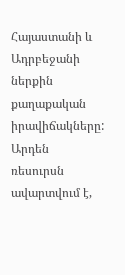Հայաստանի և Ադրբեջանի ներքին քաղաքական իրավիճակները: Արդեն ռեսուրսն ավարտվում է,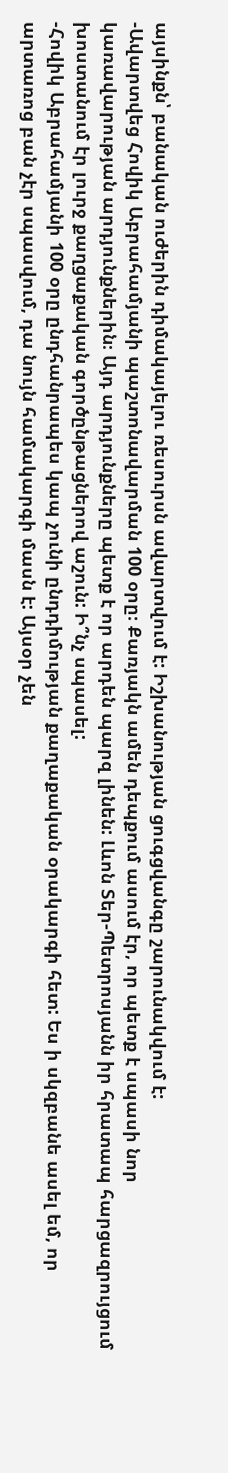այսինքն՝ բանական ուժերին դիմակայելու ռեսուրսն ավարտվում է: Իշխանության ցուգցվանգը շարունակվում է:
-Ավարտվեց Հովիկ Աբրահամյանի պաշտոնավարման 100 օրը։ Քառյակն ամեն դեպքում ասում էր, որ պետք է սպասի նոր կառավարության արդյունքներին։ Այդ արդյունքները պետք է որ արդեն պարզ լինեն: Լևոն Տեր-Պետրոսյանն իր հրատապ հարցազրույցում խոստանում էր լուրջ քաղցաքական գործընթացներով աշուն: Ի՞նչ սպասել:
-Հովիկ Աբրահամյանի 100 օրը ընդհանրապես կապ չունի ընդդիմության քաղաքական օրակարգի հետ: Ես ի սկզբանե ասել եմ, որ արտառոց բան չէր սպասվում, դա նույն համակարգի մասն է: Այսօր չեն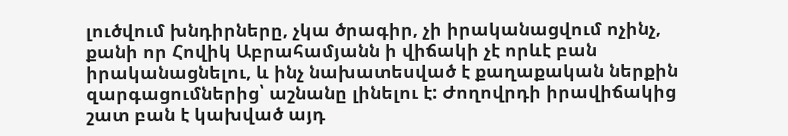լուծվում խնդիրները, չկա ծրագիր, չի իրականացվում ոչինչ, քանի որ Հովիկ Աբրահամյանն ի վիճակի չէ որևէ բան իրականացնելու, և ինչ նախատեսված է քաղաքական ներքին զարգացումներից՝ աշնանը լինելու է: Ժողովրդի իրավիճակից շատ բան է կախված այդ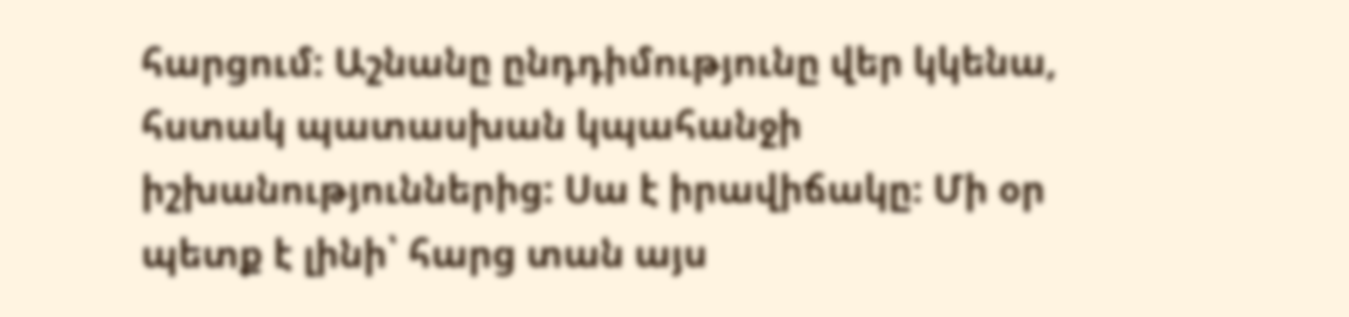հարցում: Աշնանը ընդդիմությունը վեր կկենա, հստակ պատասխան կպահանջի իշխանություններից: Սա է իրավիճակը։ Մի օր պետք է լինի՝ հարց տան այս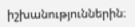իշխանություններին։